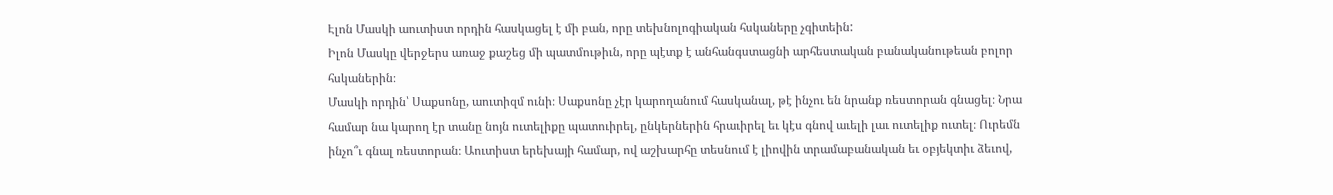Էլոն Մասկի աուտիստ որդին հասկացել է մի բան, որը տեխնոլոգիական հսկաները չգիտեին:
Իլոն Մասկը վերջերս առաջ քաշեց մի պատմութիւն, որը պէտք է անհանգստացնի արհեստական բանականութեան բոլոր հսկաներին։
Մասկի որդին՝ Սաքսոնը, աուտիզմ ունի։ Սաքսոնը չէր կարողանում հասկանալ, թէ ինչու են նրանք ռեստորան գնացել։ Նրա համար նա կարող էր տանը նոյն ուտելիքը պատուիրել, ընկերներին հրաւիրել եւ կէս գնով աւելի լաւ ուտելիք ուտել։ Ուրեմն ինչո՞ւ գնալ ռեստորան։ Աուտիստ երեխայի համար, ով աշխարհը տեսնում է լիովին տրամաբանական եւ օբյեկտիւ ձեւով,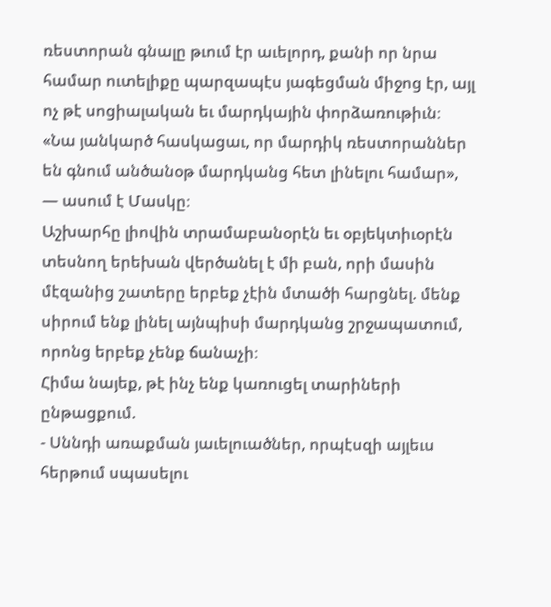ռեստորան գնալը թւում էր աւելորդ, քանի որ նրա համար ուտելիքը պարզապէս յագեցման միջոց էր, այլ ոչ թէ սոցիալական եւ մարդկային փորձառութիւն։
«Նա յանկարծ հասկացաւ, որ մարդիկ ռեստորաններ են գնում անծանօթ մարդկանց հետ լինելու համար», — ասում է Մասկը։
Աշխարհը լիովին տրամաբանօրէն եւ օբյեկտիւօրէն տեսնող երեխան վերծանել է մի բան, որի մասին մէզանից շատերը երբեք չէին մտածի հարցնել. մենք սիրում ենք լինել այնպիսի մարդկանց շրջապատում, որոնց երբեք չենք ճանաչի։
Հիմա նայեք, թէ ինչ ենք կառուցել տարիների ընթացքում.
- Սննդի առաքման յաւելուածներ, որպէսզի այլեւս հերթում սպասելու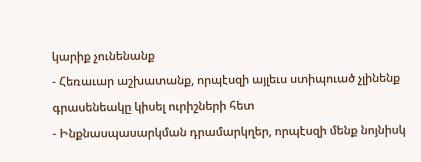կարիք չունենանք
- Հեռաւար աշխատանք, որպէսզի այլեւս ստիպուած չլինենք գրասենեակը կիսել ուրիշների հետ
- Ինքնասպասարկման դրամարկղեր, որպէսզի մենք նոյնիսկ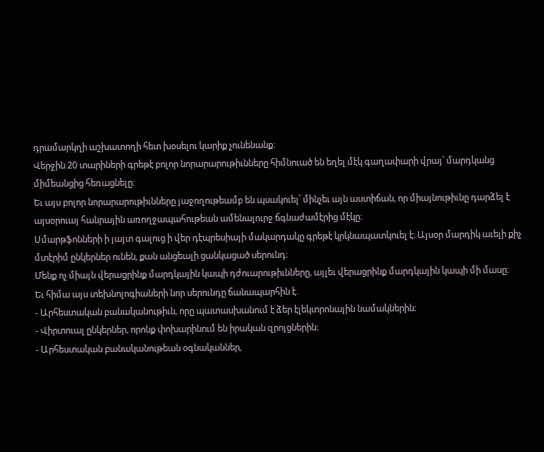դրամարկղի աշխատողի հետ խօսելու կարիք չունենանք։
Վերջին 20 տարիների գրեթէ բոլոր նորարարութիւնները հիմնուած են եղել մէկ գաղափարի վրայ՝ մարդկանց միմեանցից հեռացնելը։
Եւ այս բոլոր նորարարութիւնները յաջողութեամբ են պսակուել՝ մինչեւ այն աստիճան, որ միայնութիւնը դարձել է այսօրուայ հանրային առողջապահութեան ամենալուրջ ճգնաժամէրից մէկը։
Սմարթֆոնների ի յայտ գալուց ի վեր դէպրեսիայի մակարդակը գրեթէ կրկնապատկուել է։ Այսօր մարդիկ աւելի քիչ մտէրիմ ընկերներ ունեն, քան անցեալի ցանկացած սերունդ։
Մենք ոչ միայն վերացրինք մարդկային կապի դժուարութիւնները, այլեւ վերացրինք մարդկային կապի մի մասը։
Եւ հիմա այս տեխնոլոգիաների նոր սերունդը ճանապարհին է.
- Արհեստական բանականութիւն, որը պատասխանում է ձեր էլեկտրոնային նամակներին։
- Վիրտուալ ընկերներ, որոնք փոխարինում են իրական զրոյցներին։
- Արհեստական բանականութեան օգնականներ,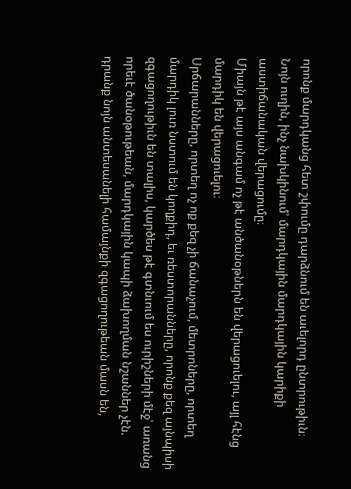որոնք մարդկանց հետ շփումը դարձնում են աւելորդ ընտրութիւն։
Նոյն ուղին, ինչ նախկինում՝ մարդկային մարդկային կարիքի աստիճանական վերացումը։
Միայն թէ այս անգամ ոչ թէ անծանօթներն են վերացուելու, այլ հէնց մարդիկ են վերացուելու։
Սրճարանները, որտեղ ոչ ոք քեզ չի ճանաչում, մետրոները, որտեղ մարդիկ լուռ նստում են կողքիդ, եւ ռեստորանները, որոնք քեզ այնպիսի զգացողութիւն են տալիս, կարծես թէ գտնւում ես ուրիշների մէջ՝ առանց որեւէ ծանօթութեան, մարդկային կապի ձախողման նշաններ չէն. դրանք նոյն անտեսանելի համայնքի զգացողութեան մասն են,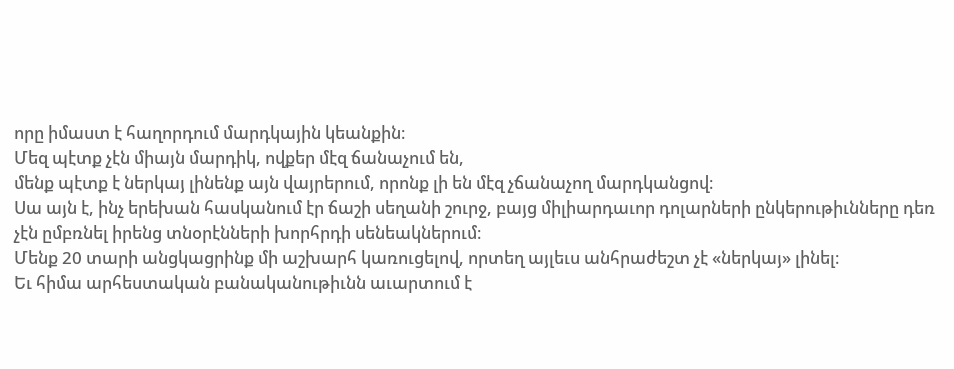որը իմաստ է հաղորդում մարդկային կեանքին։
Մեզ պէտք չէն միայն մարդիկ, ովքեր մէզ ճանաչում են,
մենք պէտք է ներկայ լինենք այն վայրերում, որոնք լի են մէզ չճանաչող մարդկանցով։
Սա այն է, ինչ երեխան հասկանում էր ճաշի սեղանի շուրջ, բայց միլիարդաւոր դոլարների ընկերութիւնները դեռ չէն ըմբռնել իրենց տնօրէնների խորհրդի սենեակներում։
Մենք 20 տարի անցկացրինք մի աշխարհ կառուցելով, որտեղ այլեւս անհրաժեշտ չէ «ներկայ» լինել։
Եւ հիմա արհեստական բանականութիւնն աւարտում է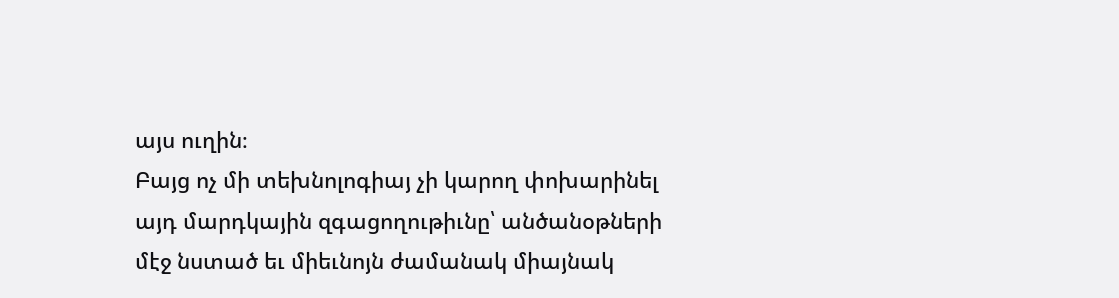այս ուղին։
Բայց ոչ մի տեխնոլոգիայ չի կարող փոխարինել այդ մարդկային զգացողութիւնը՝ անծանօթների մէջ նստած եւ միեւնոյն ժամանակ միայնակ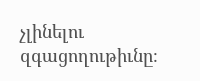չլինելու զգացողութիւնը։